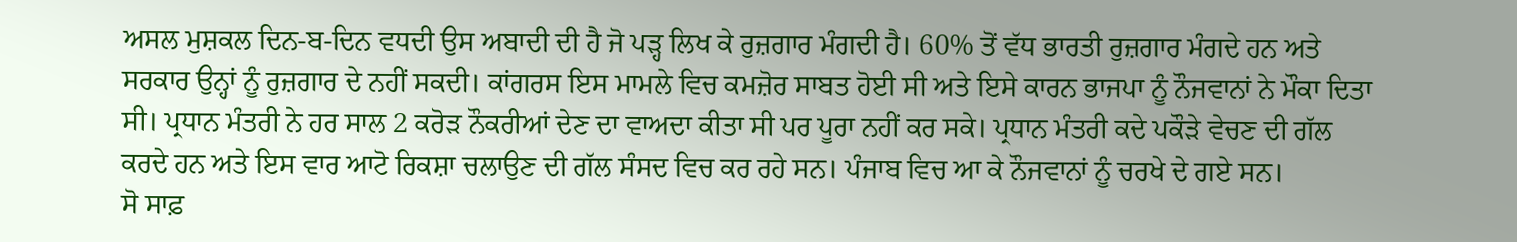ਅਸਲ ਮੁਸ਼ਕਲ ਦਿਨ-ਬ-ਦਿਨ ਵਧਦੀ ਉਸ ਅਬਾਦੀ ਦੀ ਹੈ ਜੋ ਪੜ੍ਹ ਲਿਖ ਕੇ ਰੁਜ਼ਗਾਰ ਮੰਗਦੀ ਹੈ। 60% ਤੋਂ ਵੱਧ ਭਾਰਤੀ ਰੁਜ਼ਗਾਰ ਮੰਗਦੇ ਹਨ ਅਤੇ ਸਰਕਾਰ ਉਨ੍ਹਾਂ ਨੂੰ ਰੁਜ਼ਗਾਰ ਦੇ ਨਹੀਂ ਸਕਦੀ। ਕਾਂਗਰਸ ਇਸ ਮਾਮਲੇ ਵਿਚ ਕਮਜ਼ੋਰ ਸਾਬਤ ਹੋਈ ਸੀ ਅਤੇ ਇਸੇ ਕਾਰਨ ਭਾਜਪਾ ਨੂੰ ਨੌਜਵਾਨਾਂ ਨੇ ਮੌਕਾ ਦਿਤਾ ਸੀ। ਪ੍ਰਧਾਨ ਮੰਤਰੀ ਨੇ ਹਰ ਸਾਲ 2 ਕਰੋੜ ਨੌਕਰੀਆਂ ਦੇਣ ਦਾ ਵਾਅਦਾ ਕੀਤਾ ਸੀ ਪਰ ਪੂਰਾ ਨਹੀਂ ਕਰ ਸਕੇ। ਪ੍ਰਧਾਨ ਮੰਤਰੀ ਕਦੇ ਪਕੌੜੇ ਵੇਚਣ ਦੀ ਗੱਲ ਕਰਦੇ ਹਨ ਅਤੇ ਇਸ ਵਾਰ ਆਟੋ ਰਿਕਸ਼ਾ ਚਲਾਉਣ ਦੀ ਗੱਲ ਸੰਸਦ ਵਿਚ ਕਰ ਰਹੇ ਸਨ। ਪੰਜਾਬ ਵਿਚ ਆ ਕੇ ਨੌਜਵਾਨਾਂ ਨੂੰ ਚਰਖੇ ਦੇ ਗਏ ਸਨ।
ਸੋ ਸਾਫ਼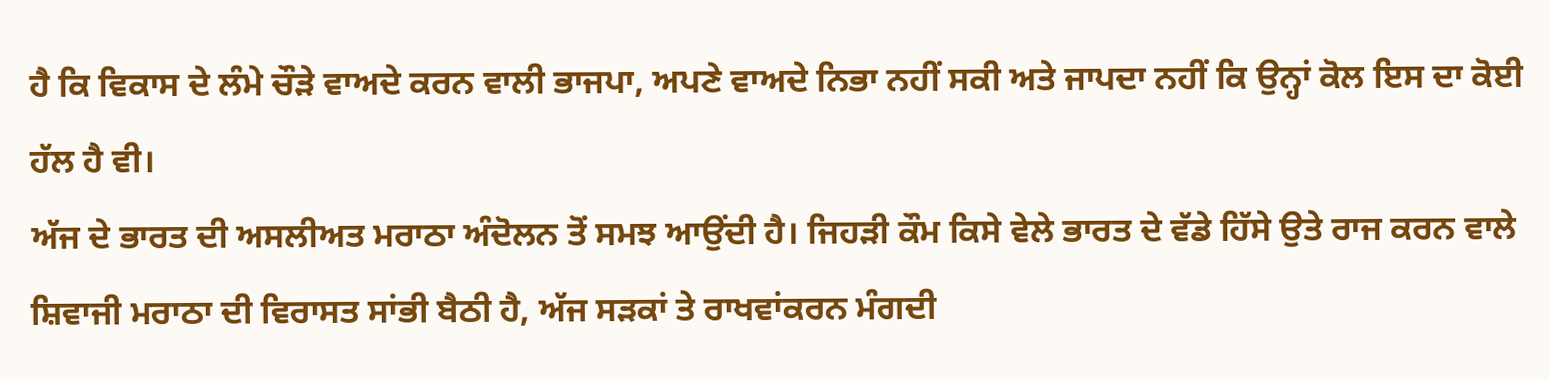ਹੈ ਕਿ ਵਿਕਾਸ ਦੇ ਲੰਮੇ ਚੌੜੇ ਵਾਅਦੇ ਕਰਨ ਵਾਲੀ ਭਾਜਪਾ, ਅਪਣੇ ਵਾਅਦੇ ਨਿਭਾ ਨਹੀਂ ਸਕੀ ਅਤੇ ਜਾਪਦਾ ਨਹੀਂ ਕਿ ਉਨ੍ਹਾਂ ਕੋਲ ਇਸ ਦਾ ਕੋਈ ਹੱਲ ਹੈ ਵੀ।
ਅੱਜ ਦੇ ਭਾਰਤ ਦੀ ਅਸਲੀਅਤ ਮਰਾਠਾ ਅੰਦੋਲਨ ਤੋਂ ਸਮਝ ਆਉਂਦੀ ਹੈ। ਜਿਹੜੀ ਕੌਮ ਕਿਸੇ ਵੇਲੇ ਭਾਰਤ ਦੇ ਵੱਡੇ ਹਿੱਸੇ ਉਤੇ ਰਾਜ ਕਰਨ ਵਾਲੇ ਸ਼ਿਵਾਜੀ ਮਰਾਠਾ ਦੀ ਵਿਰਾਸਤ ਸਾਂਭੀ ਬੈਠੀ ਹੈ, ਅੱਜ ਸੜਕਾਂ ਤੇ ਰਾਖਵਾਂਕਰਨ ਮੰਗਦੀ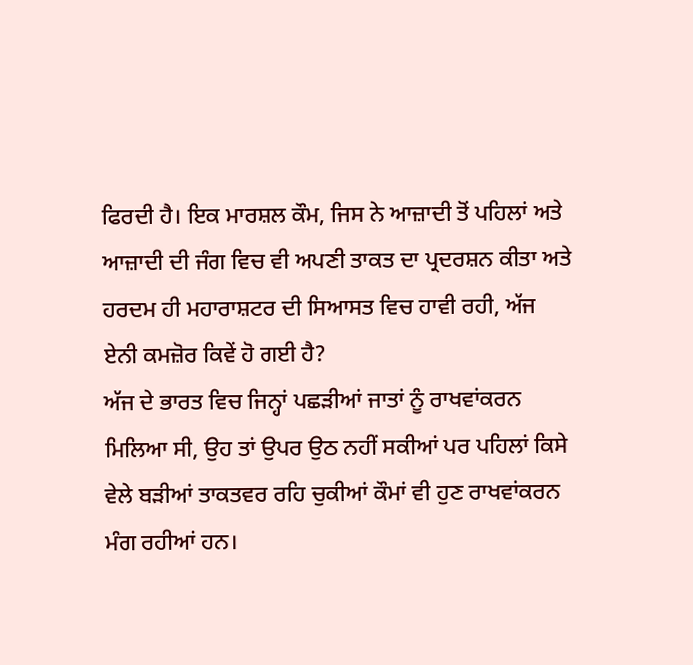ਫਿਰਦੀ ਹੈ। ਇਕ ਮਾਰਸ਼ਲ ਕੌਮ, ਜਿਸ ਨੇ ਆਜ਼ਾਦੀ ਤੋਂ ਪਹਿਲਾਂ ਅਤੇ ਆਜ਼ਾਦੀ ਦੀ ਜੰਗ ਵਿਚ ਵੀ ਅਪਣੀ ਤਾਕਤ ਦਾ ਪ੍ਰਦਰਸ਼ਨ ਕੀਤਾ ਅਤੇ ਹਰਦਮ ਹੀ ਮਹਾਰਾਸ਼ਟਰ ਦੀ ਸਿਆਸਤ ਵਿਚ ਹਾਵੀ ਰਹੀ, ਅੱਜ ਏਨੀ ਕਮਜ਼ੋਰ ਕਿਵੇਂ ਹੋ ਗਈ ਹੈ?
ਅੱਜ ਦੇ ਭਾਰਤ ਵਿਚ ਜਿਨ੍ਹਾਂ ਪਛੜੀਆਂ ਜਾਤਾਂ ਨੂੰ ਰਾਖਵਾਂਕਰਨ ਮਿਲਿਆ ਸੀ, ਉਹ ਤਾਂ ਉਪਰ ਉਠ ਨਹੀਂ ਸਕੀਆਂ ਪਰ ਪਹਿਲਾਂ ਕਿਸੇ ਵੇਲੇ ਬੜੀਆਂ ਤਾਕਤਵਰ ਰਹਿ ਚੁਕੀਆਂ ਕੌਮਾਂ ਵੀ ਹੁਣ ਰਾਖਵਾਂਕਰਨ ਮੰਗ ਰਹੀਆਂ ਹਨ।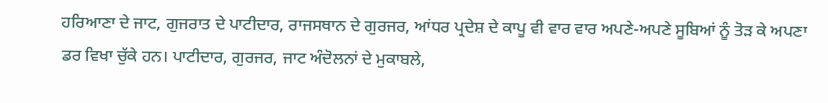ਹਰਿਆਣਾ ਦੇ ਜਾਟ, ਗੁਜਰਾਤ ਦੇ ਪਾਟੀਦਾਰ, ਰਾਜਸਥਾਨ ਦੇ ਗੁਰਜਰ, ਆਂਧਰ ਪ੍ਰਦੇਸ਼ ਦੇ ਕਾਪੂ ਵੀ ਵਾਰ ਵਾਰ ਅਪਣੇ-ਅਪਣੇ ਸੂਬਿਆਂ ਨੂੰ ਤੋੜ ਕੇ ਅਪਣਾ ਡਰ ਵਿਖਾ ਚੁੱਕੇ ਹਨ। ਪਾਟੀਦਾਰ, ਗੁਰਜਰ, ਜਾਟ ਅੰਦੋਲਨਾਂ ਦੇ ਮੁਕਾਬਲੇ,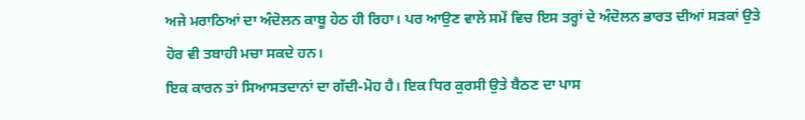ਅਜੇ ਮਰਾਠਿਆਂ ਦਾ ਅੰਦੋਲਨ ਕਾਬੂ ਹੇਠ ਹੀ ਰਿਹਾ। ਪਰ ਆਉਣ ਵਾਲੇ ਸਮੇਂ ਵਿਚ ਇਸ ਤਰ੍ਹਾਂ ਦੇ ਅੰਦੋਲਨ ਭਾਰਤ ਦੀਆਂ ਸੜਕਾਂ ਉਤੇ ਹੋਰ ਵੀ ਤਬਾਹੀ ਮਚਾ ਸਕਦੇ ਹਨ।
ਇਕ ਕਾਰਨ ਤਾਂ ਸਿਆਸਤਦਾਨਾਂ ਦਾ ਗੱਦੀ-ਮੋਹ ਹੈ। ਇਕ ਧਿਰ ਕੁਰਸੀ ਉਤੇ ਬੈਠਣ ਦਾ ਪਾਸ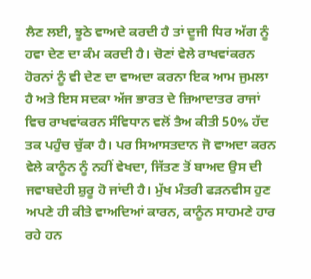ਲੈਣ ਲਈ, ਝੂਠੇ ਵਾਅਦੇ ਕਰਦੀ ਹੈ ਤਾਂ ਦੂਜੀ ਧਿਰ ਅੱਗ ਨੂੰ ਹਵਾ ਦੇਣ ਦਾ ਕੰਮ ਕਰਦੀ ਹੈ। ਚੋਣਾਂ ਵੇਲੇ ਰਾਖਵਾਂਕਰਨ ਹੋਰਨਾਂ ਨੂੰ ਵੀ ਦੇਣ ਦਾ ਵਾਅਦਾ ਕਰਨਾ ਇਕ ਆਮ ਜੁਮਲਾ ਹੈ ਅਤੇ ਇਸ ਸਦਕਾ ਅੱਜ ਭਾਰਤ ਦੇ ਜ਼ਿਆਦਾਤਰ ਰਾਜਾਂ ਵਿਚ ਰਾਖਵਾਂਕਰਨ ਸੰਵਿਧਾਨ ਵਲੋਂ ਤੈਅ ਕੀਤੀ 50% ਹੱਦ ਤਕ ਪਹੁੰਚ ਚੁੱਕਾ ਹੈ। ਪਰ ਸਿਆਸਤਦਾਨ ਜੋ ਵਾਅਦਾ ਕਰਨ ਵੇਲੇ ਕਾਨੂੰਨ ਨੂੰ ਨਹੀਂ ਵੇਖਦਾ, ਜਿੱਤਣ ਤੋਂ ਬਾਅਦ ਉਸ ਦੀ ਜਵਾਬਦੇਹੀ ਸ਼ੁਰੂ ਹੋ ਜਾਂਦੀ ਹੈ। ਮੁੱਖ ਮੰਤਰੀ ਫੜਨਵੀਸ ਹੁਣ ਅਪਣੇ ਹੀ ਕੀਤੇ ਵਾਅਦਿਆਂ ਕਾਰਨ, ਕਾਨੂੰਨ ਸਾਹਮਣੇ ਹਾਰ ਰਹੇ ਹਨ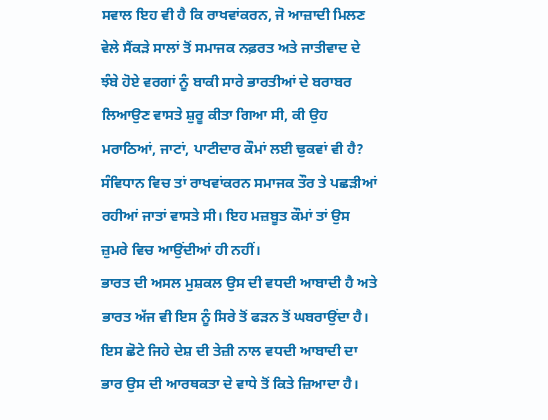ਸਵਾਲ ਇਹ ਵੀ ਹੈ ਕਿ ਰਾਖਵਾਂਕਰਨ, ਜੋ ਆਜ਼ਾਦੀ ਮਿਲਣ ਵੇਲੇ ਸੈਂਕੜੇ ਸਾਲਾਂ ਤੋਂ ਸਮਾਜਕ ਨਫ਼ਰਤ ਅਤੇ ਜਾਤੀਵਾਦ ਦੇ ਝੰਬੇ ਹੋਏ ਵਰਗਾਂ ਨੂੰ ਬਾਕੀ ਸਾਰੇ ਭਾਰਤੀਆਂ ਦੇ ਬਰਾਬਰ ਲਿਆਉਣ ਵਾਸਤੇ ਸ਼ੁਰੂ ਕੀਤਾ ਗਿਆ ਸੀ, ਕੀ ਉਹ ਮਰਾਠਿਆਂ, ਜਾਟਾਂ, ਪਾਟੀਦਾਰ ਕੌਮਾਂ ਲਈ ਢੁਕਵਾਂ ਵੀ ਹੈ? ਸੰਵਿਧਾਨ ਵਿਚ ਤਾਂ ਰਾਖਵਾਂਕਰਨ ਸਮਾਜਕ ਤੌਰ ਤੇ ਪਛੜੀਆਂ ਰਹੀਆਂ ਜਾਤਾਂ ਵਾਸਤੇ ਸੀ। ਇਹ ਮਜ਼ਬੂਤ ਕੌਮਾਂ ਤਾਂ ਉਸ ਜ਼ੁਮਰੇ ਵਿਚ ਆਉਂਦੀਆਂ ਹੀ ਨਹੀਂ।
ਭਾਰਤ ਦੀ ਅਸਲ ਮੁਸ਼ਕਲ ਉਸ ਦੀ ਵਧਦੀ ਆਬਾਦੀ ਹੈ ਅਤੇ ਭਾਰਤ ਅੱਜ ਵੀ ਇਸ ਨੂੰ ਸਿਰੇ ਤੋਂ ਫੜਨ ਤੋਂ ਘਬਰਾਉਂਦਾ ਹੈ। ਇਸ ਛੋਟੇ ਜਿਹੇ ਦੇਸ਼ ਦੀ ਤੇਜ਼ੀ ਨਾਲ ਵਧਦੀ ਆਬਾਦੀ ਦਾ ਭਾਰ ਉਸ ਦੀ ਆਰਥਕਤਾ ਦੇ ਵਾਧੇ ਤੋਂ ਕਿਤੇ ਜ਼ਿਆਦਾ ਹੈ।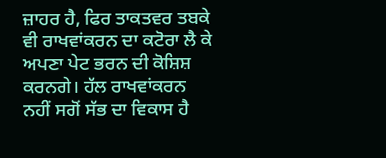ਜ਼ਾਹਰ ਹੈ, ਫਿਰ ਤਾਕਤਵਰ ਤਬਕੇ ਵੀ ਰਾਖਵਾਂਕਰਨ ਦਾ ਕਟੋਰਾ ਲੈ ਕੇ ਅਪਣਾ ਪੇਟ ਭਰਨ ਦੀ ਕੋਸ਼ਿਸ਼ ਕਰਨਗੇ। ਹੱਲ ਰਾਖਵਾਂਕਰਨ ਨਹੀਂ ਸਗੋਂ ਸੱਭ ਦਾ ਵਿਕਾਸ ਹੈ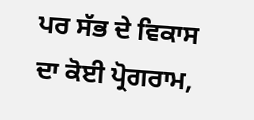ਪਰ ਸੱਭ ਦੇ ਵਿਕਾਸ ਦਾ ਕੋਈ ਪ੍ਰੋਗਰਾਮ,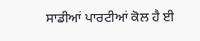ਸਾਡੀਆਂ ਪਾਰਟੀਆਂ ਕੋਲ ਹੈ ਈ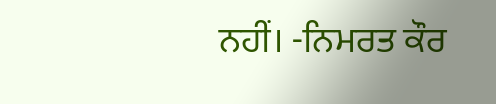ਨਹੀਂ। -ਨਿਮਰਤ ਕੌਰ